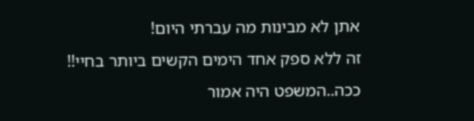אתן לא מבינות מה עברתי היום!
זה ללא ספק אחד הימים הקשים ביותר בחיי!!
ככה..המשפט היה אמור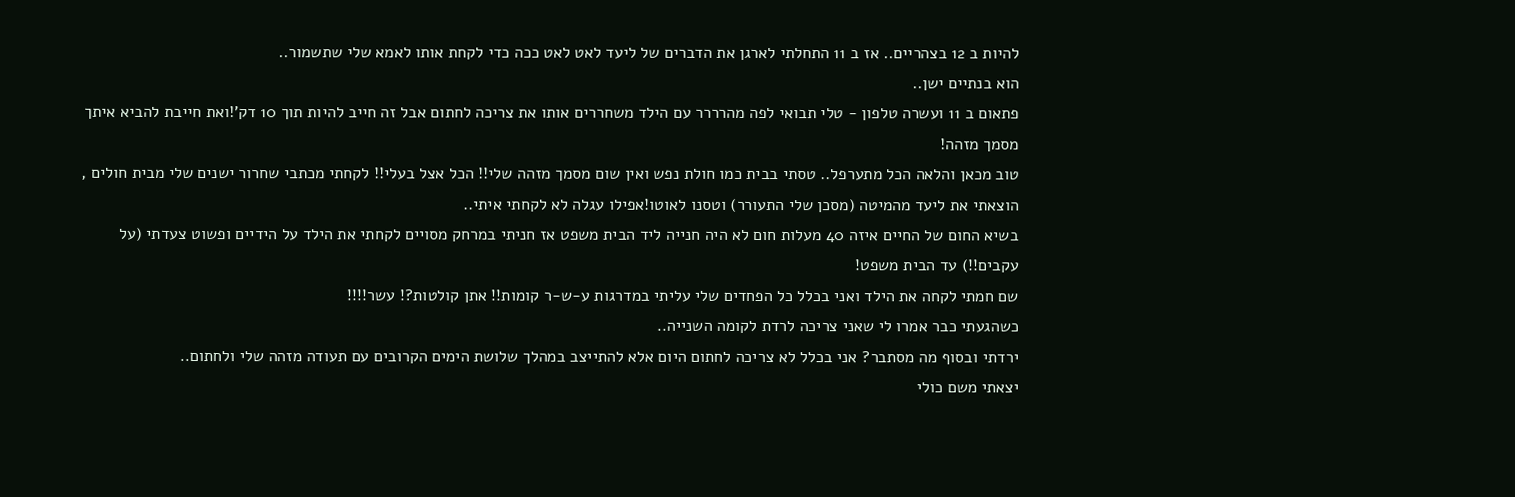להיות ב 12 בצהריים.. אז ב 11 התחלתי לארגן את הדברים של ליעד לאט לאט ככה כדי לקחת אותו לאמא שלי שתשמור..
הוא בנתיים ישן..
פתאום ב 11 ועשרה טלפון - טלי תבואי לפה מהרררר עם הילד משחררים אותו את צריכה לחתום אבל זה חייב להיות תוך 10 דק'!ואת חייבת להביא איתך מסמך מזהה!
טוב מכאן והלאה הכל מתערפל.. טסתי בבית כמו חולת נפש ואין שום מסמך מזהה שלי!! הכל אצל בעלי!! לקחתי מכתבי שחרור ישנים שלי מבית חולים , הוצאתי את ליעד מהמיטה (מסכן שלי התעורר) וטסנו לאוטו!אפילו עגלה לא לקחתי איתי..
בשיא החום של החיים איזה 40 מעלות חום לא היה חנייה ליד הבית משפט אז חניתי במרחק מסויים לקחתי את הילד על הידיים ופשוט צעדתי (על עקבים!!) עד הבית משפט!
שם חמתי לקחה את הילד ואני בכלל כל הפחדים שלי עליתי במדרגות ע-ש-ר קומות!! אתן קולטות?! עשר!!!!
כשהגעתי כבר אמרו לי שאני צריכה לרדת לקומה השנייה..
ירדתי ובסוף מה מסתבר? אני בכלל לא צריכה לחתום היום אלא להתייצב במהלך שלושת הימים הקרובים עם תעודה מזהה שלי ולחתום..
יצאתי משם כולי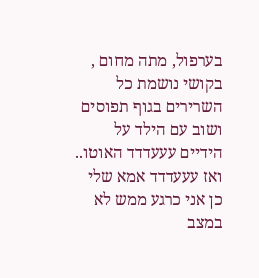בערפול, מתה מחום , בקושי נושמת כל השרירים בגוף תפוסים ושוב עם הילד על הידיים עעעדדד האוטו.. ואז עעעדדד אמא שלי כן אני כרגע ממש לא במצב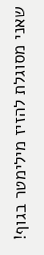שאני מסוגלת להזיז מילימטר בגוף!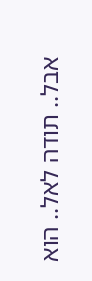אבל.. תודה לאל.. הוא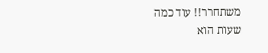משתחרר!! עוד כמה שעות הוא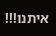איתנו!!!